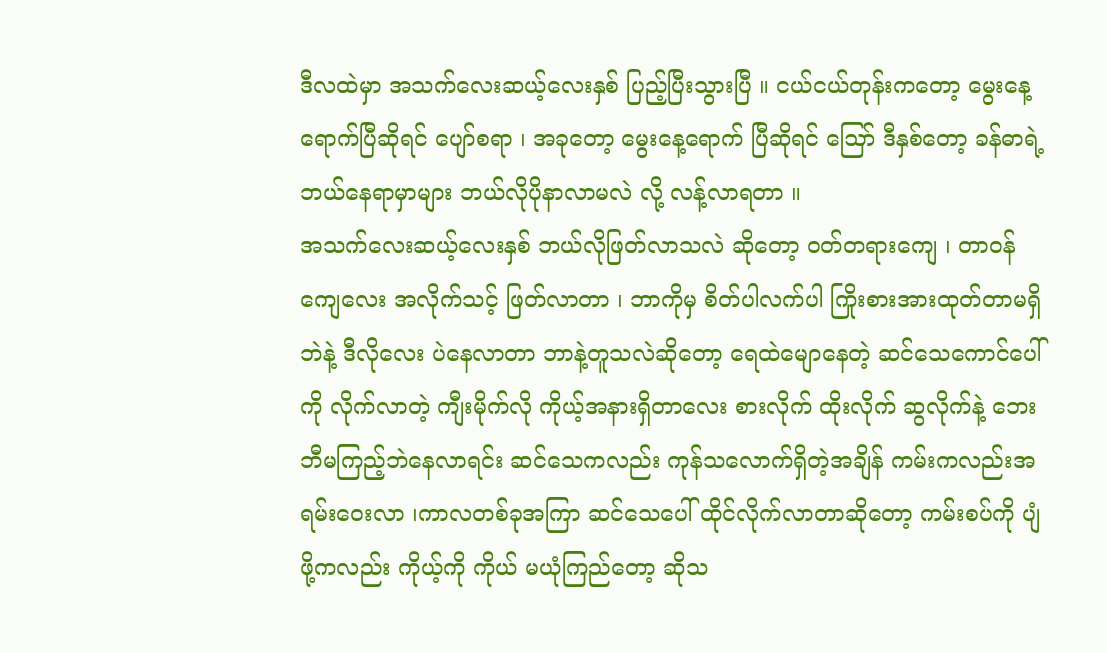ဒီလထဲမှာ အသက်လေးဆယ့်လေးနှစ် ပြည့်ပြီးသွားပြီ ။ ငယ်ငယ်တုန်းကတော့ မွေးနေ့ရောက်ပြီဆိုရင် ပျော်စရာ ၊ အခုတော့ မွေးနေ့ရောက် ပြီဆိုရင် ဪ ဒီနှစ်တော့ ခန်ဓာရဲ့ ဘယ်နေရာမှာများ ဘယ်လိုပိုနာလာမလဲ လို့ လန့်လာရတာ ။
အသက်လေးဆယ့်လေးနှစ် ဘယ်လိုဖြတ်လာသလဲ ဆိုတော့ ၀တ်တရားကျေ ၊ တာဝန်ကျေလေး အလိုက်သင့် ဖြတ်လာတာ ၊ ဘာကိုမှ စိတ်ပါလက်ပါ ကြိုးစားအားထုတ်တာမရှိဘဲနဲ့ ဒီလိုလေး ပဲနေလာတာ ဘာနဲ့တူသလဲဆိုတော့ ရေထဲမျောနေတဲ့ ဆင်သေကောင်ပေါ်ကို လိုက်လာတဲ့ ကျီးမိုက်လို ကိုယ့်အနားရှိတာလေး စားလိုက် ထိုးလိုက် ဆွလိုက်နဲ့ ဘေးဘီမကြည့်ဘဲနေလာရင်း ဆင်သေကလည်း ကုန်သလောက်ရှိတဲ့အချိန် ကမ်းကလည်းအရမ်းဝေးလာ ၊ကာလတစ်ခုအကြာ ဆင်သေပေါ် ထိုင်လိုက်လာတာဆိုတော့ ကမ်းစပ်ကို ပျံဖို့ကလည်း ကိုယ့်ကို ကိုယ် မယုံကြည်တော့ ဆိုသ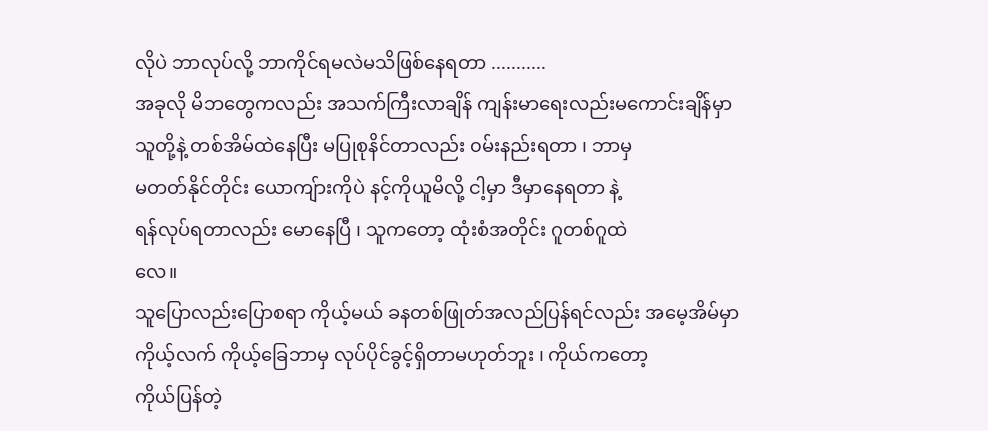လိုပဲ ဘာလုပ်လို့ ဘာကိုင်ရမလဲမသိဖြစ်နေရတာ ...........
အခုလို မိဘတွေကလည်း အသက်ကြီးလာချိန် ကျန်းမာရေးလည်းမကောင်းချိန်မှာ
သူတို့နဲ့ တစ်အိမ်ထဲနေပြီး မပြုစုနိင်တာလည်း ၀မ်းနည်းရတာ ၊ ဘာမှ
မတတ်နိုင်တိုင်း ယောကျ်ားကိုပဲ နင့်ကိုယူမိလို့ ငါ့မှာ ဒီမှာနေရတာ နဲ့
ရန်လုပ်ရတာလည်း မောနေပြီ ၊ သူကတော့ ထုံးစံအတိုင်း ဂူတစ်ဂူထဲ
လေ။
သူပြောလည်းပြောစရာ ကိုယ့်မယ် ခနတစ်ဖြုတ်အလည်ပြန်ရင်လည်း အမေ့အိမ်မှာ
ကိုယ့်လက် ကိုယ့်ခြေဘာမှ လုပ်ပိုင်ခွင့်ရှိတာမဟုတ်ဘူး ၊ ကိုယ်ကတော့
ကိုယ်ပြန်တဲ့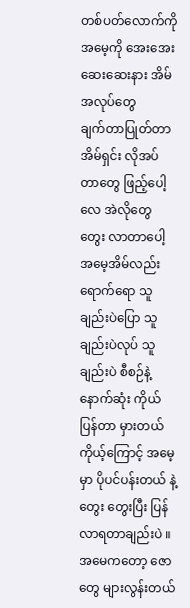တစ်ပတ်လောက်ကို အမေ့ကို အေးအေးဆေးဆေးနား အိမ်အလုပ်တွေ
ချက်တာပြုတ်တာ အိမ်ရှင်း လိုအပ်တာတွေ ဖြည့်ပေါ့လေ အဲလိုတွေ တွေး လာတာပေါ့
အမေ့အိမ်လည်းရောက်ရော သူချည်းပဲပြော သူချည်းပဲလုပ် သူချည်းပဲ စီစဉ်နဲ့
နောက်ဆုံး ကိုယ်ပြန်တာ မှားတယ် ကိုယ့်ကြောင့် အမေ့မှာ ပိုပင်ပန်းတယ် နဲ့
တွေး တွေးပြီး ပြန်လာရတာချည်းပဲ ။
အမေကတော့ ဇောတွေ များလွန်းတယ်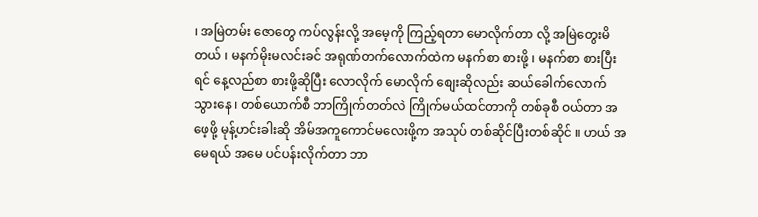၊ အမြဲတမ်း ဇောတွေ ကပ်လွန်းလို့ အမေ့ကို ကြည့်ရတာ မောလိုက်တာ လို့ အမြဲတွေးမိတယ် ၊ မနက်မိုးမလင်းခင် အရုဏ်တက်လောက်ထဲက မနက်စာ စားဖို့ ၊ မနက်စာ စားပြီးရင် နေ့လည်စာ စားဖို့ဆိုပြီး လောလိုက် မောလိုက် စျေးဆိုလည်း ဆယ်ခေါက်လောက် သွားနေ ၊ တစ်ယောက်စီ ဘာကြိုက်တတ်လဲ ကြိုက်မယ်ထင်တာကို တစ်ခုစီ ဝယ်တာ အဖေ့ဖို့ မုန့်ဟင်းခါးဆို အိမ်အကူကောင်မလေးဖို့က အသုပ် တစ်ဆိုင်ပြီးတစ်ဆိုင် ။ ဟယ် အမေရယ် အမေ ပင်ပန်းလိုက်တာ ဘာ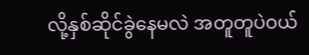လို့နှစ်ဆိုင်ခွဲနေမလဲ အတူတူပဲဝယ်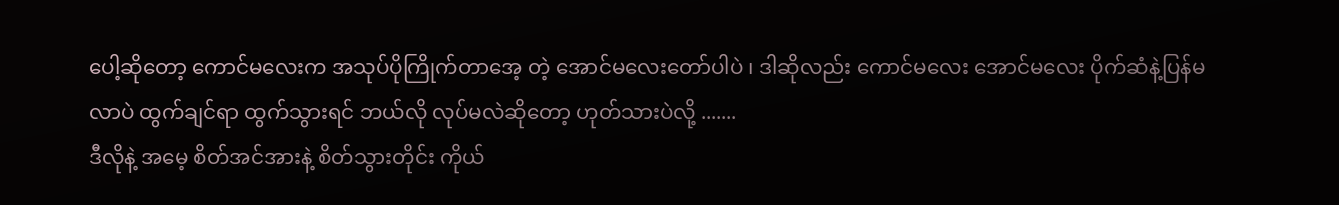ပေါ့ဆိုတော့ ကောင်မလေးက အသုပ်ပိုကြိုက်တာအေ့ တဲ့ အောင်မလေးတော်ပါပဲ ၊ ဒါဆိုလည်း ကောင်မလေး အောင်မလေး ပိုက်ဆံနဲ့ပြန်မလာပဲ ထွက်ချင်ရာ ထွက်သွားရင် ဘယ်လို လုပ်မလဲဆိုတော့ ဟုတ်သားပဲလို့ .......
ဒီလိုနဲ့ အမေ့ စိတ်အင်အားနဲ့ စိတ်သွားတိုင်း ကိုယ်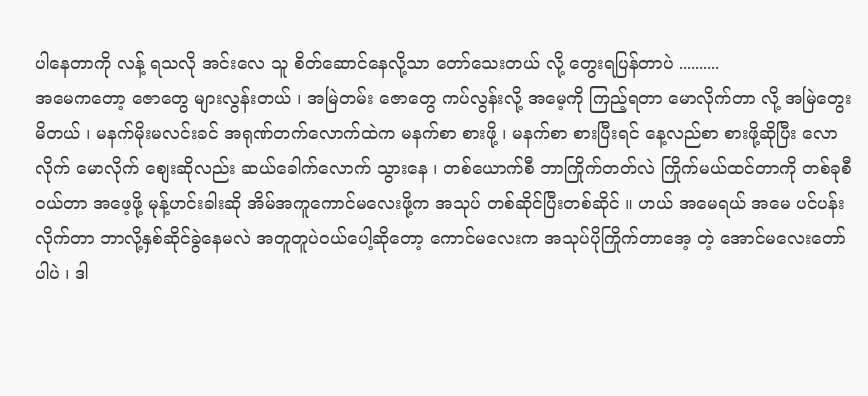ပါနေတာကို လန့် ရသလို အင်းလေ သူ စိတ်ဆောင်နေလို့သာ တော်သေးတယ် လို့ တွေးရပြန်တာပဲ ..........
အမေကတော့ ဇောတွေ များလွန်းတယ် ၊ အမြဲတမ်း ဇောတွေ ကပ်လွန်းလို့ အမေ့ကို ကြည့်ရတာ မောလိုက်တာ လို့ အမြဲတွေးမိတယ် ၊ မနက်မိုးမလင်းခင် အရုဏ်တက်လောက်ထဲက မနက်စာ စားဖို့ ၊ မနက်စာ စားပြီးရင် နေ့လည်စာ စားဖို့ဆိုပြီး လောလိုက် မောလိုက် စျေးဆိုလည်း ဆယ်ခေါက်လောက် သွားနေ ၊ တစ်ယောက်စီ ဘာကြိုက်တတ်လဲ ကြိုက်မယ်ထင်တာကို တစ်ခုစီ ဝယ်တာ အဖေ့ဖို့ မုန့်ဟင်းခါးဆို အိမ်အကူကောင်မလေးဖို့က အသုပ် တစ်ဆိုင်ပြီးတစ်ဆိုင် ။ ဟယ် အမေရယ် အမေ ပင်ပန်းလိုက်တာ ဘာလို့နှစ်ဆိုင်ခွဲနေမလဲ အတူတူပဲဝယ်ပေါ့ဆိုတော့ ကောင်မလေးက အသုပ်ပိုကြိုက်တာအေ့ တဲ့ အောင်မလေးတော်ပါပဲ ၊ ဒါ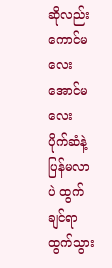ဆိုလည်း ကောင်မလေး အောင်မလေး ပိုက်ဆံနဲ့ပြန်မလာပဲ ထွက်ချင်ရာ ထွက်သွား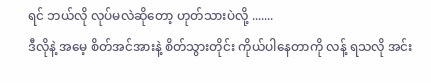ရင် ဘယ်လို လုပ်မလဲဆိုတော့ ဟုတ်သားပဲလို့ .......
ဒီလိုနဲ့ အမေ့ စိတ်အင်အားနဲ့ စိတ်သွားတိုင်း ကိုယ်ပါနေတာကို လန့် ရသလို အင်း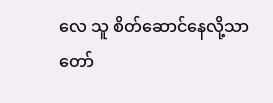လေ သူ စိတ်ဆောင်နေလို့သာ တော်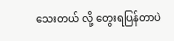သေးတယ် လို့ တွေးရပြန်တာပဲ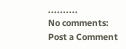..........
No comments:
Post a Comment